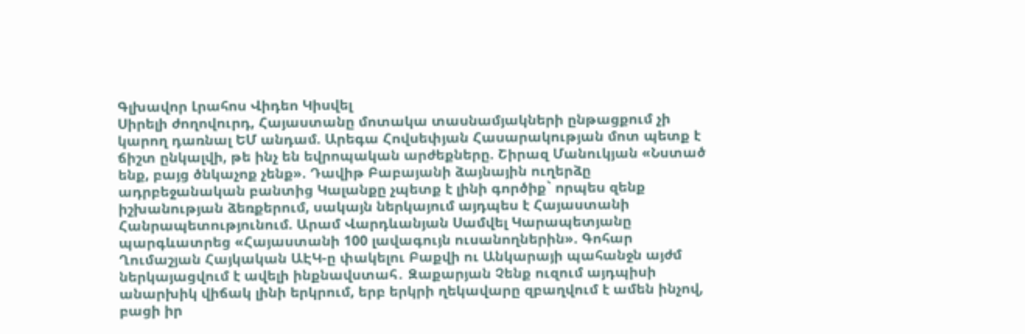Գլխավոր Լրահոս Վիդեո Կիսվել
Սիրելի ժողովուրդ, Հայաստանը մոտակա տասնամյակների ընթացքում չի կարող դառնալ ԵՄ անդամ. Արեգա Հովսեփյան Հասարակության մոտ պետք է ճիշտ ընկալվի, թե ինչ են եվրոպական արժեքները. Շիրազ Մանուկյան «Նստած ենք, բայց ծնկաչոք չենք». Դավիթ Բաբայանի ձայնային ուղերձը ադրբեջանական բանտից Կալանքը չպետք է լինի գործիք` որպես զենք իշխանության ձեռքերում, սակայն ներկայում այդպես է Հայաստանի Հանրապետությունում. Արամ Վարդևանյան Սամվել Կարապետյանը պարգևատրեց «Հայաստանի 100 լավագույն ուսանողներին». Գոհար Ղումաշյան Հայկական ԱԷԿ-ը փակելու Բաքվի ու Անկարայի պահանջն այժմ ներկայացվում է ավելի ինքնավստահ․ Զաքարյան Չենք ուզում այդպիսի անարխիկ վիճակ լինի երկրում, երբ երկրի ղեկավարը զբաղվում է ամեն ինչով, բացի իր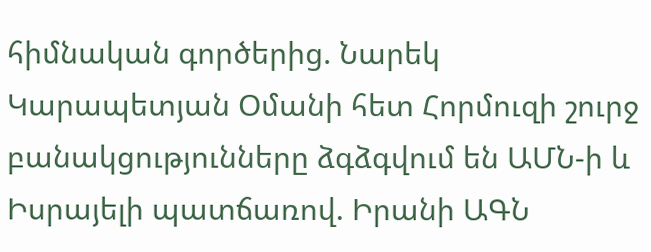հիմնական գործերից. Նարեկ Կարապետյան Օմանի հետ Հորմուզի շուրջ բանակցությունները ձգձգվում են ԱՄՆ-ի և Իսրայելի պատճառով. Իրանի ԱԳՆ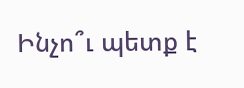Ինչո՞ւ պետք է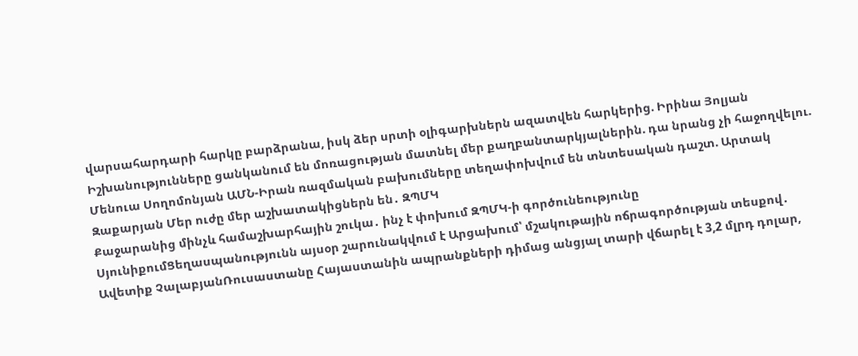վարսահարդարի հարկը բարձրանա, իսկ ձեր սրտի օլիգարխներն ազատվեն հարկերից. Իրինա Յոլյան Իշխանությունները ցանկանում են մոռացության մատնել մեր քաղբանտարկյալներին. դա նրանց չի հաջողվելու. Մենուա Սողոմոնյան ԱՄՆ-Իրան ռազմական բախումները տեղափոխվում են տնտեսական դաշտ. Արտակ Զաքարյան Մեր ուժը մեր աշխատակիցներն են․ ԶՊՄԿ
Քաջարանից մինչև համաշխարհային շուկա․ ինչ է փոխում ԶՊՄԿ-ի գործունեությունը ՍյունիքումՑեղասպանությունն այսօր շարունակվում է Արցախում՝ մշակութային ոճրագործության տեսքով․ Ավետիք ՉալաբյանՌուսաստանը Հայաստանին ապրանքների դիմաց անցյալ տարի վճարել է 3,2 մլրդ դոլար,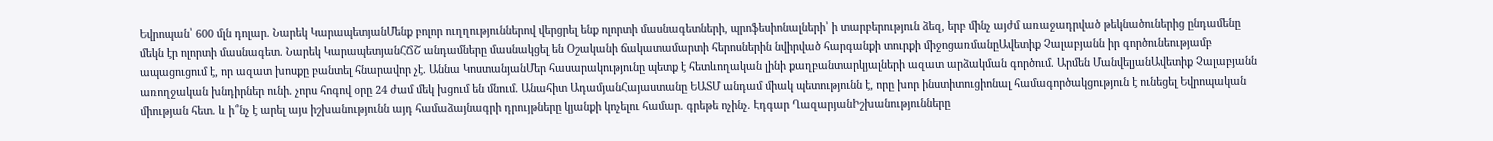Եվրոպան՝ 600 մլն դոլար. Նարեկ ԿարապետյանՄենք բոլոր ուղղություններով վերցրել ենք ոլորտի մասնագետների, պրոֆեսիոնալների՝ ի տարբերություն ձեզ, երբ մինչ այժմ առաջադրված թեկնածուներից ընդամենը մեկն էր ոլորտի մասնագետ. Նարեկ ԿարապետյանՀՃՇ անդամները մասնակցել են Օշականի ճակատամարտի հերոսներին նվիրված հարգանքի տուրքի միջոցառմանըԱվետիք Չալաբյանն իր գործունեությամբ ապացուցում է, որ ազատ խոսքը բանտել հնարավոր չէ. Աննա ԿոստանյանՄեր հասարակությունը պետք է հետևողական լինի քաղբանտարկյալների ազատ արձակման գործում. Արմեն ՄանվելյանԱվետիք Չալաբյանն առողջական խնդիրներ ունի. չորս հոգով օրը 24 ժամ մեկ խցում են մնում. Անահիտ ԱդամյանՀայաստանը ԵԱՏՄ անդամ միակ պետությունն է, որը խոր ինստիտուցիոնալ համագործակցություն է ունեցել Եվրոպական միության հետ. և ի՞նչ է արել այս իշխանությունն այդ համաձայնագրի դրույթները կյանքի կոչելու համար. գրեթե ոչինչ. Էդգար ՂազարյանԻշխանությունները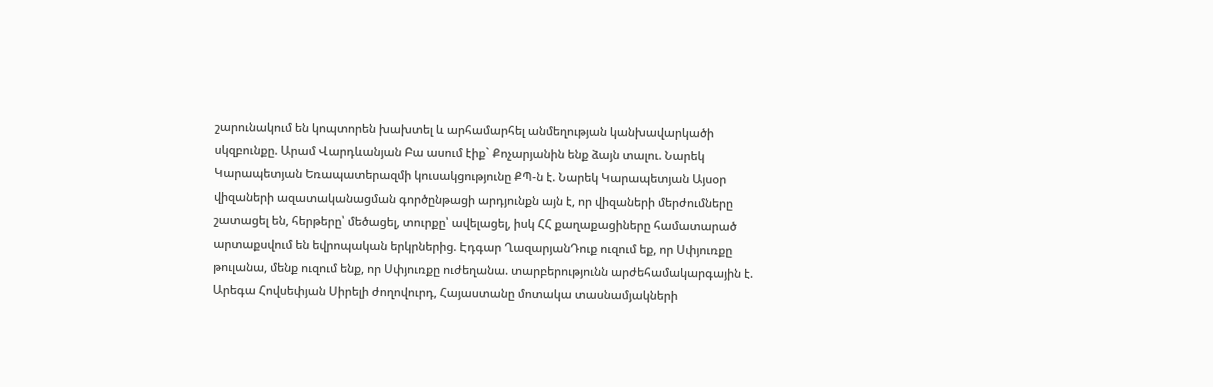շարունակում են կոպտորեն խախտել և արհամարհել անմեղության կանխավարկածի սկզբունքը. Արամ Վարդևանյան Բա ասում էիք` Քոչարյանին ենք ձայն տալու. Նարեկ Կարապետյան Եռապատերազմի կուսակցությունը ՔՊ-ն է. Նարեկ Կարապետյան Այսօր վիզաների ազատականացման գործընթացի արդյունքն այն է, որ վիզաների մերժումները շատացել են, հերթերը՝ մեծացել, տուրքը՝ ավելացել, իսկ ՀՀ քաղաքացիները համատարած արտաքսվում են եվրոպական երկրներից. Էդգար ՂազարյանԴուք ուզում եք, որ Սփյուռքը թուլանա, մենք ուզում ենք, որ Սփյուռքը ուժեղանա. տարբերությունն արժեհամակարգային է. Արեգա Հովսեփյան Սիրելի ժողովուրդ, Հայաստանը մոտակա տասնամյակների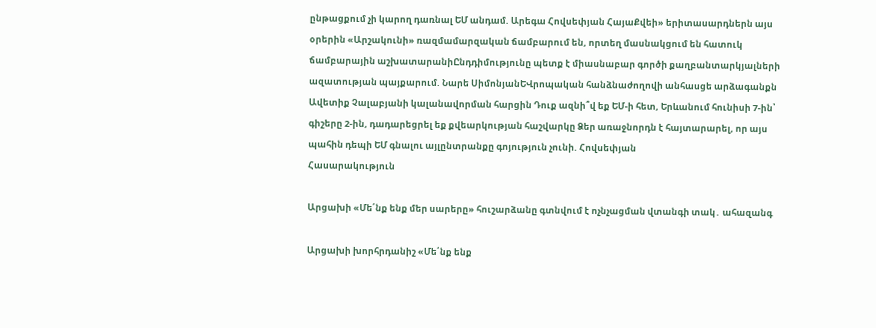ընթացքում չի կարող դառնալ ԵՄ անդամ. Արեգա Հովսեփյան ՀայաՔվեի» երիտասարդներն այս օրերին «Արշակունի» ռազմամարզական ճամբարում են, որտեղ մասնակցում են հատուկ ճամբարային աշխատարանիԸնդդիմությունը պետք է միասնաբար գործի քաղբանտարկյալների ազատության պայքարում. Նարե ՍիմոնյանԵՎրոպական հանձնաժողովի անհասցե արձագանքն Ավետիք Չալաբյանի կալանավորման հարցին Դուք ազնի՞վ եք ԵՄ-ի հետ, Երևանում հունիսի 7-ին՝ գիշերը 2-ին, դադարեցրել եք քվեարկության հաշվարկը Ձեր առաջնորդն է հայտարարել, որ այս պահին դեպի ԵՄ գնալու այլընտրանքը գոյություն չունի. Հովսեփյան
Հասարակություն

Արցախի «Մե՛նք ենք մեր սարերը» հուշարձանը գտնվում է ոչնչացման վտանգի տակ․ ահազանգ

Արցախի խորհրդանիշ «Մե՛նք ենք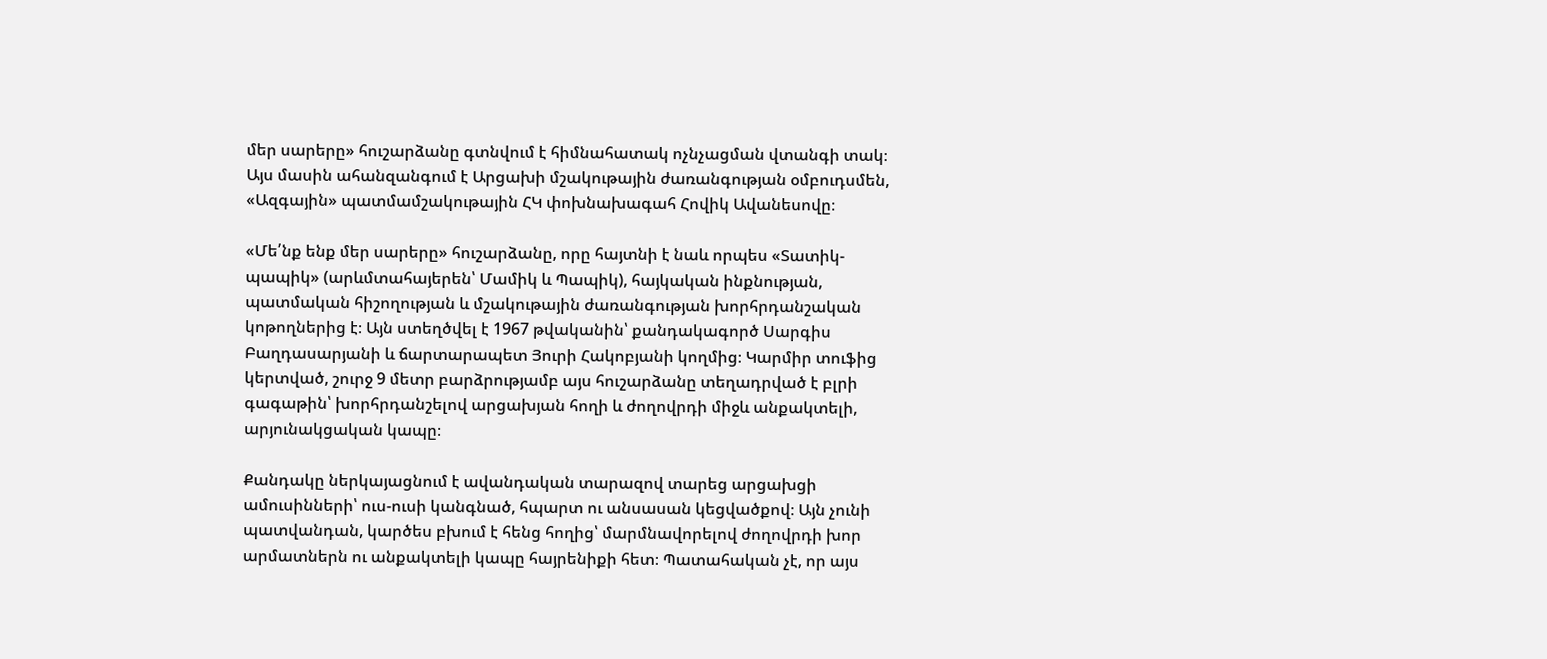մեր սարերը» հուշարձանը գտնվում է հիմնահատակ ոչնչացման վտանգի տակ։ Այս մասին ահանզանգում է Արցախի մշակութային ժառանգության օմբուդսմեն, «Ազգային» պատմամշակութային ՀԿ փոխնախագահ Հովիկ Ավանեսովը։

«Մե՛նք ենք մեր սարերը» հուշարձանը, որը հայտնի է նաև որպես «Տատիկ-պապիկ» (արևմտահայերեն՝ Մամիկ և Պապիկ), հայկական ինքնության, պատմական հիշողության և մշակութային ժառանգության խորհրդանշական կոթողներից է։ Այն ստեղծվել է 1967 թվականին՝ քանդակագործ Սարգիս Բաղդասարյանի և ճարտարապետ Յուրի Հակոբյանի կողմից։ Կարմիր տուֆից կերտված, շուրջ 9 մետր բարձրությամբ այս հուշարձանը տեղադրված է բլրի գագաթին՝ խորհրդանշելով արցախյան հողի և ժողովրդի միջև անքակտելի, արյունակցական կապը։

Քանդակը ներկայացնում է ավանդական տարազով տարեց արցախցի ամուսինների՝ ուս-ուսի կանգնած, հպարտ ու անսասան կեցվածքով։ Այն չունի պատվանդան, կարծես բխում է հենց հողից՝ մարմնավորելով ժողովրդի խոր արմատներն ու անքակտելի կապը հայրենիքի հետ։ Պատահական չէ, որ այս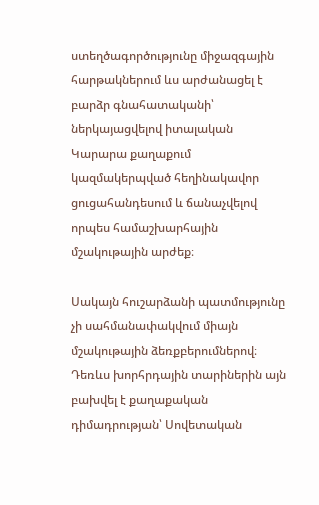ստեղծագործությունը միջազգային հարթակներում ևս արժանացել է բարձր գնահատականի՝ ներկայացվելով իտալական Կարարա քաղաքում կազմակերպված հեղինակավոր ցուցահանդեսում և ճանաչվելով որպես համաշխարհային մշակութային արժեք։

Սակայն հուշարձանի պատմությունը չի սահմանափակվում միայն մշակութային ձեռքբերումներով։ Դեռևս խորհրդային տարիներին այն բախվել է քաղաքական դիմադրության՝ Սովետական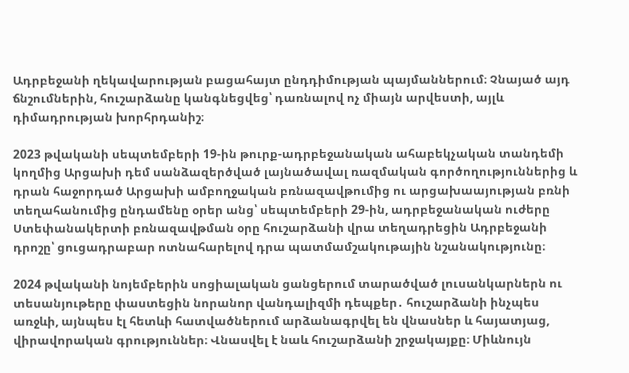Ադրբեջանի ղեկավարության բացահայտ ընդդիմության պայմաններում։ Չնայած այդ ճնշումներին, հուշարձանը կանգնեցվեց՝ դառնալով ոչ միայն արվեստի, այլև դիմադրության խորհրդանիշ։

2023 թվականի սեպտեմբերի 19-ին թուրք-ադրբեջանական ահաբեկչական տանդեմի կողմից Արցախի դեմ սանձազերծված լայնածավալ ռազմական գործողություններից և դրան հաջորդած Արցախի ամբողջական բռնազավթումից ու արցախաայության բռնի տեղահանումից ընդամենը օրեր անց՝ սեպտեմբերի 29-ին, ադրբեջանական ուժերը Ստեփանակերտի բռնազավթման օրը հուշարձանի վրա տեղադրեցին Ադրբեջանի դրոշը՝ ցուցադրաբար ոտնահարելով դրա պատմամշակութային նշանակությունը։

2024 թվականի նոյեմբերին սոցիալական ցանցերում տարածված լուսանկարներն ու տեսանյութերը փաստեցին նորանոր վանդալիզմի դեպքեր․ հուշարձանի ինչպես առջևի, այնպես էլ հետևի հատվածներում արձանագրվել են վնասներ և հայատյաց, վիրավորական գրություններ։ Վնասվել է նաև հուշարձանի շրջակայքը։ Միևնույն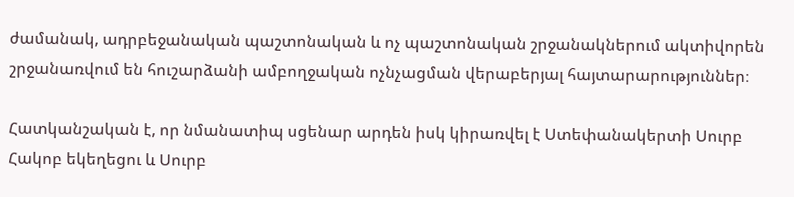ժամանակ, ադրբեջանական պաշտոնական և ոչ պաշտոնական շրջանակներում ակտիվորեն շրջանառվում են հուշարձանի ամբողջական ոչնչացման վերաբերյալ հայտարարություններ։

Հատկանշական է, որ նմանատիպ սցենար արդեն իսկ կիրառվել է Ստեփանակերտի Սուրբ Հակոբ եկեղեցու և Սուրբ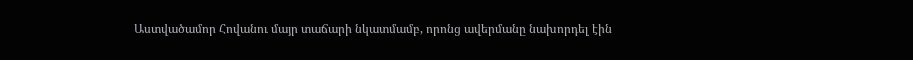Աստվածամոր Հովանու մայր տաճարի նկատմամբ, որոնց ավերմանը նախորդել էին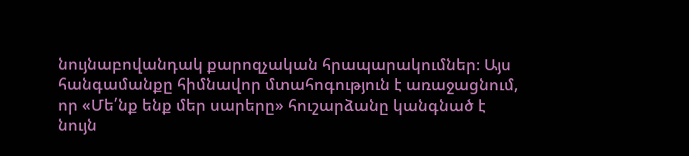նույնաբովանդակ քարոզչական հրապարակումներ։ Այս հանգամանքը հիմնավոր մտահոգություն է առաջացնում, որ «Մե՛նք ենք մեր սարերը» հուշարձանը կանգնած է նույն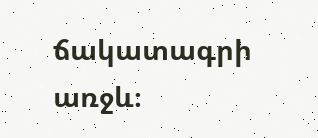ճակատագրի առջև։